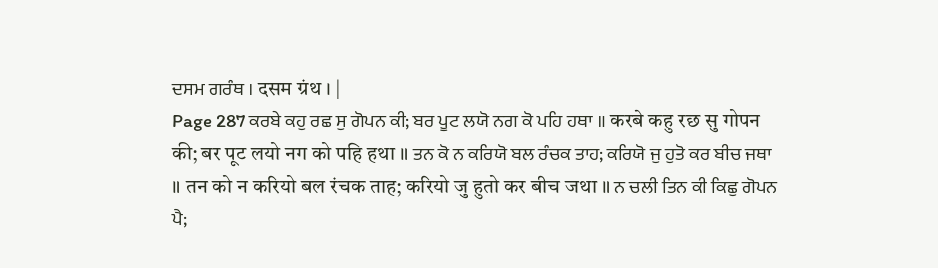ਦਸਮ ਗਰੰਥ । दसम ग्रंथ । |
Page 287 ਕਰਬੇ ਕਹੁ ਰਛ ਸੁ ਗੋਪਨ ਕੀ; ਬਰ ਪੂਟ ਲਯੋ ਨਗ ਕੋ ਪਹਿ ਹਥਾ ॥ करबे कहु रछ सु गोपन की; बर पूट लयो नग को पहि हथा ॥ ਤਨ ਕੋ ਨ ਕਰਿਯੋ ਬਲ ਰੰਚਕ ਤਾਹ; ਕਰਿਯੋ ਜੁ ਹੁਤੋ ਕਰ ਬੀਚ ਜਥਾ ॥ तन को न करियो बल रंचक ताह; करियो जु हुतो कर बीच जथा ॥ ਨ ਚਲੀ ਤਿਨ ਕੀ ਕਿਛੁ ਗੋਪਨ ਪੈ;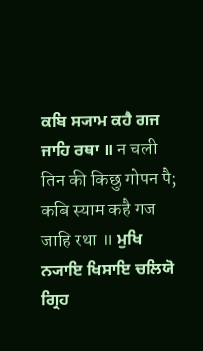ਕਬਿ ਸ੍ਯਾਮ ਕਹੈ ਗਜ ਜਾਹਿ ਰਥਾ ॥ न चली तिन की किछु गोपन पै; कबि स्याम कहै गज जाहि रथा ॥ ਮੁਖਿ ਨ੍ਯਾਇ ਖਿਸਾਇ ਚਲਿਯੋ ਗ੍ਰਿਹ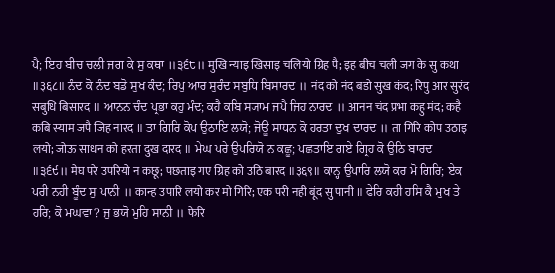ਪੈ; ਇਹ ਬੀਚ ਚਲੀ ਜਗ ਕੇ ਸੁ ਕਥਾ ॥੩੬੮॥ मुखि न्याइ खिसाइ चलियो ग्रिह पै; इह बीच चली जग के सु कथा ॥३६८॥ ਨੰਦ ਕੋ ਨੰਦ ਬਡੋ ਸੁਖ ਕੰਦ; ਰਿਪੁ ਆਰ ਸੁਰੰਦ ਸਬੁਧਿ ਬਿਸਾਰਦ ॥ नंद को नंद बडो सुख कंद; रिपु आर सुरंद सबुधि बिसारद ॥ ਆਨਨ ਚੰਦ ਪ੍ਰਭਾ ਕਹੁ ਮੰਦ; ਕਹੈ ਕਬਿ ਸ੍ਯਾਮ ਜਪੈ ਜਿਹ ਨਾਰਦ ॥ आनन चंद प्रभा कहु मंद; कहै कबि स्याम जपै जिह नारद ॥ ਤਾ ਗਿਰਿ ਕੋਪ ਉਠਾਇ ਲਯੋ; ਜੋਊ ਸਾਧਨ ਕੋ ਹਰਤਾ ਦੁਖ ਦਾਰਦ ॥ ता गिरि कोप उठाइ लयो; जोऊ साधन को हरता दुख दारद ॥ ਮੇਘ ਪਰੇ ਉਪਰਿਯੋ ਨ ਕਛੂ; ਪਛਤਾਇ ਗਏ ਗ੍ਰਿਹ ਕੋ ਉਠਿ ਬਾਰਦ ॥੩੬੯॥ मेघ परे उपरियो न कछू; पछताइ गए ग्रिह को उठि बारद ॥३६९॥ ਕਾਨ੍ਹ ਉਪਾਰਿ ਲਯੋ ਕਰ ਮੋ ਗਿਰਿ; ਏਕ ਪਰੀ ਨਹੀ ਬੂੰਦ ਸੁ ਪਾਨੀ ॥ कान्ह उपारि लयो कर मो गिरि; एक परी नही बूंद सु पानी ॥ ਫੇਰਿ ਕਹੀ ਹਸਿ ਕੈ ਮੁਖ ਤੇ ਹਰਿ; ਕੋ ਮਘਵਾ? ਜੁ ਭਯੋ ਮੁਹਿ ਸਾਨੀ ॥ फेरि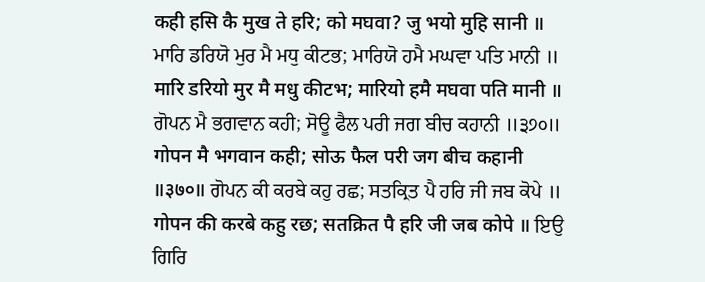कही हसि कै मुख ते हरि; को मघवा? जु भयो मुहि सानी ॥ ਮਾਰਿ ਡਰਿਯੋ ਮੁਰ ਮੈ ਮਧੁ ਕੀਟਭ; ਮਾਰਿਯੋ ਹਮੈ ਮਘਵਾ ਪਤਿ ਮਾਨੀ ॥ मारि डरियो मुर मै मधु कीटभ; मारियो हमै मघवा पति मानी ॥ ਗੋਪਨ ਮੈ ਭਗਵਾਨ ਕਹੀ; ਸੋਊ ਫੈਲ ਪਰੀ ਜਗ ਬੀਚ ਕਹਾਨੀ ॥੩੭੦॥ गोपन मै भगवान कही; सोऊ फैल परी जग बीच कहानी ॥३७०॥ ਗੋਪਨ ਕੀ ਕਰਬੇ ਕਹੁ ਰਛ; ਸਤਕ੍ਰਿਤ ਪੈ ਹਰਿ ਜੀ ਜਬ ਕੋਪੇ ॥ गोपन की करबे कहु रछ; सतक्रित पै हरि जी जब कोपे ॥ ਇਉ ਗਿਰਿ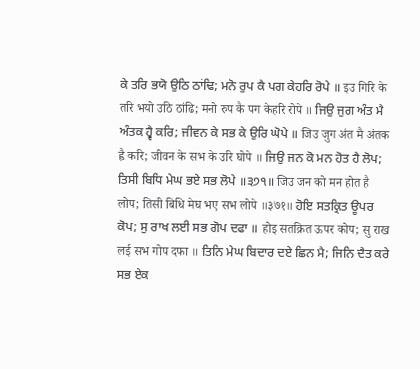ਕੇ ਤਰਿ ਭਯੋ ਉਠਿ ਠਾਂਢਿ; ਮਨੋ ਰੁਪ ਕੈ ਪਗ ਕੇਹਰਿ ਰੋਪੇ ॥ इउ गिरि के तरि भयो उठि ठांढि; मनो रुप कै पग केहरि रोपे ॥ ਜਿਉ ਜੁਗ ਅੰਤ ਮੈ ਅੰਤਕ ਹ੍ਵੈ ਕਰਿ; ਜੀਵਨ ਕੇ ਸਭ ਕੇ ਉਰਿ ਘੋਪੇ ॥ जिउ जुग अंत मै अंतक ह्वै करि; जीवन के सभ के उरि घोपे ॥ ਜਿਉ ਜਨ ਕੋ ਮਨ ਹੋਤ ਹੈ ਲੋਪ; ਤਿਸੀ ਬਿਧਿ ਮੇਘ ਭਏ ਸਭ ਲੋਪੇ ॥੩੭੧॥ जिउ जन को मन होत है लोप; तिसी बिधि मेघ भए सभ लोपे ॥३७१॥ ਹੋਇ ਸਤਕ੍ਰਿਤ ਊਪਰ ਕੋਪ; ਸੁ ਰਾਖ ਲਈ ਸਭ ਗੋਪ ਦਫਾ ॥ होइ सतक्रित ऊपर कोप; सु राख लई सभ गोप दफा ॥ ਤਿਨਿ ਮੇਘ ਬਿਦਾਰ ਦਏ ਛਿਨ ਮੈ; ਜਿਨਿ ਦੈਤ ਕਰੇ ਸਭ ਏਕ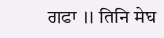ਗਫਾ ॥ तिनि मेघ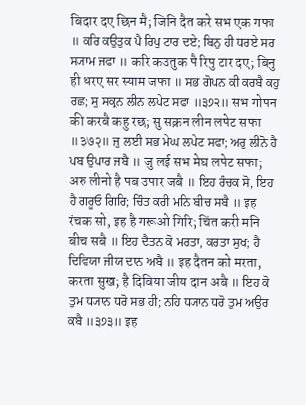बिदार दए छिन मै; जिनि दैत करे सभ एक गफा ॥ ਕਰਿ ਕਉਤੁਕ ਪੈ ਰਿਪੁ ਟਾਰ ਦਏ; ਬਿਨੁ ਹੀ ਧਰਏ ਸਰ ਸ੍ਯਾਮ ਜਫਾ ॥ करि कउतुक पै रिपु टार दए; बिनु ही धरए सर स्याम जफा ॥ ਸਭ ਗੋਪਨ ਕੀ ਕਰਬੈ ਕਹੁ ਰਛ; ਸੁ ਸਕ੍ਰਨ ਲੀਨ ਲਪੇਟ ਸਫਾ ॥੩੭੨॥ सभ गोपन की करबै कहु रछ; सु सक्रन लीन लपेट सफा ॥३७२॥ ਜੁ ਲਈ ਸਭ ਮੇਘ ਲਪੇਟ ਸਫਾ; ਅਰੁ ਲੀਨੋ ਹੈ ਪਬ ਉਪਾਰ ਜਬੈ ॥ जु लई सभ मेघ लपेट सफा; अरु लीनो है पब उपार जबै ॥ ਇਹ ਰੰਚਕ ਸੋ, ਇਹ ਹੈ ਗਰੂਓ ਗਿਰਿ; ਚਿੰਤ ਕਰੀ ਮਨਿ ਬੀਚ ਸਬੈ ॥ इह रंचक सो, इह है गरूओ गिरि; चिंत करी मनि बीच सबै ॥ ਇਹ ਦੈਤਨ ਕੋ ਮਰਤਾ, ਕਰਤਾ ਸੁਖ; ਹੈ ਦਿਵਿਯਾ ਜੀਯ ਦਾਨ ਅਬੈ ॥ इह दैतन को मरता, करता सुख; है दिविया जीय दान अबै ॥ ਇਹ ਕੋ ਤੁਮ ਧ੍ਯਾਨ ਧਰੋ ਸਭ ਹੀ; ਨਹਿ ਧ੍ਯਾਨ ਧਰੋ ਤੁਮ ਅਉਰ ਕਬੈ ॥੩੭੩॥ इह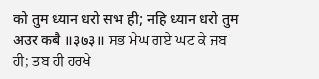को तुम ध्यान धरो सभ ही; नहि ध्यान धरो तुम अउर कबै ॥३७३॥ ਸਭ ਮੇਘ ਗਏ ਘਟ ਕੇ ਜਬ ਹੀ; ਤਬ ਹੀ ਹਰਖੇ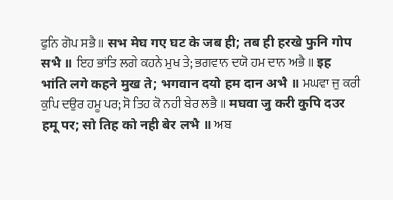ਫੁਨਿ ਗੋਪ ਸਭੈ ॥ सभ मेघ गए घट के जब ही; तब ही हरखे फुनि गोप सभै ॥ ਇਹ ਭਾਂਤਿ ਲਗੇ ਕਹਨੇ ਮੁਖ ਤੇ; ਭਗਵਾਨ ਦਯੋ ਹਮ ਦਾਨ ਅਭੈ ॥ इह भांति लगे कहने मुख ते; भगवान दयो हम दान अभै ॥ ਮਘਵਾ ਜੁ ਕਰੀ ਕੁਪਿ ਦਉਰ ਹਮੂ ਪਰ; ਸੋ ਤਿਹ ਕੋ ਨਹੀ ਬੇਰ ਲਭੈ ॥ मघवा जु करी कुपि दउर हमू पर; सो तिह को नही बेर लभै ॥ ਅਬ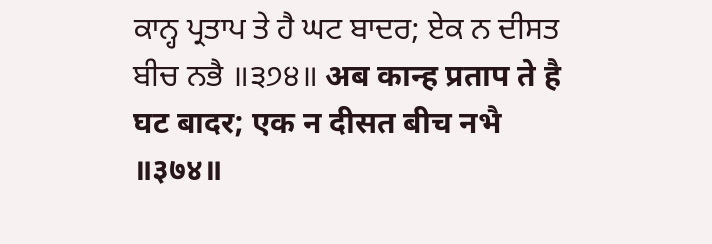ਕਾਨ੍ਹ ਪ੍ਰਤਾਪ ਤੇ ਹੈ ਘਟ ਬਾਦਰ; ਏਕ ਨ ਦੀਸਤ ਬੀਚ ਨਭੈ ॥੩੭੪॥ अब कान्ह प्रताप ते है घट बादर; एक न दीसत बीच नभै ॥३७४॥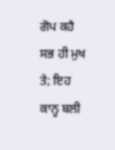ਗੋਪ ਕਹੈ ਸਭ ਹੀ ਮੁਖ ਤੇ; ਇਹ ਕਾਨ੍ਹ ਬਲੀ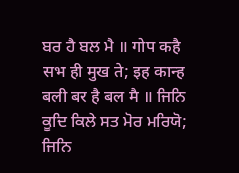ਬਰ ਹੈ ਬਲ ਮੈ ॥ गोप कहै सभ ही मुख ते; इह कान्ह बली बर है बल मै ॥ ਜਿਨਿ ਕੂਦਿ ਕਿਲੇ ਸਤ ਮੋਰ ਮਰਿਯੋ; ਜਿਨਿ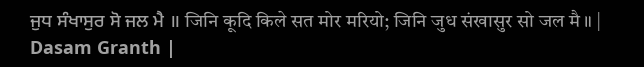ਜੁਧ ਸੰਖਾਸੁਰ ਸੋ ਜਲ ਮੈ ॥ जिनि कूदि किले सत मोर मरियो; जिनि जुध संखासुर सो जल मै ॥ |
Dasam Granth |